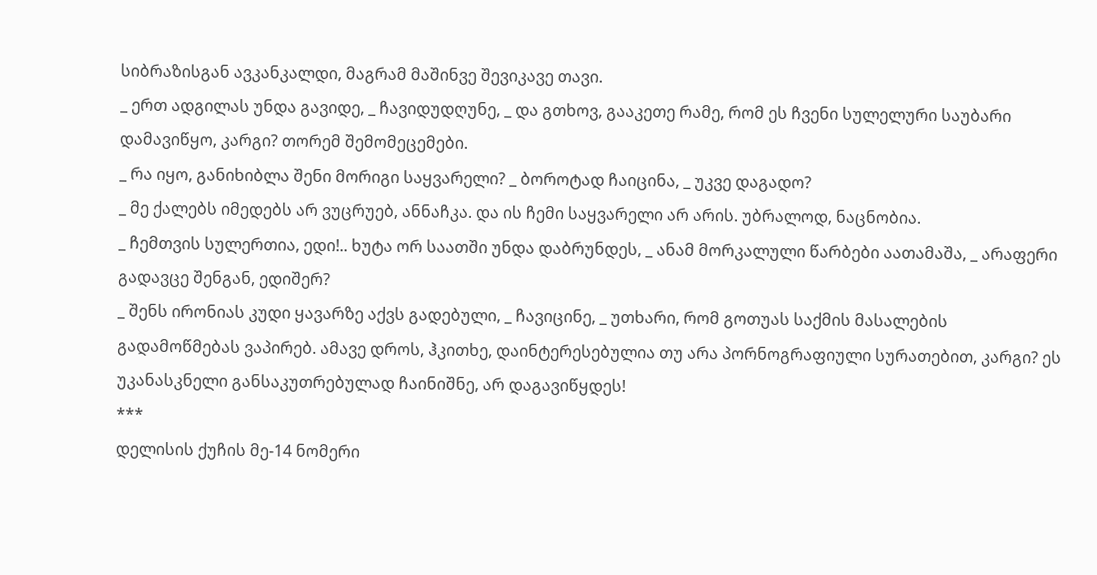სიბრაზისგან ავკანკალდი, მაგრამ მაშინვე შევიკავე თავი.
_ ერთ ადგილას უნდა გავიდე, _ ჩავიდუდღუნე, _ და გთხოვ, გააკეთე რამე, რომ ეს ჩვენი სულელური საუბარი დამავიწყო, კარგი? თორემ შემომეცემები.
_ რა იყო, განიხიბლა შენი მორიგი საყვარელი? _ ბოროტად ჩაიცინა, _ უკვე დაგადო?
_ მე ქალებს იმედებს არ ვუცრუებ, ანნაჩკა. და ის ჩემი საყვარელი არ არის. უბრალოდ, ნაცნობია.
_ ჩემთვის სულერთია, ედი!.. ხუტა ორ საათში უნდა დაბრუნდეს, _ ანამ მორკალული წარბები აათამაშა, _ არაფერი გადავცე შენგან, ედიშერ?
_ შენს ირონიას კუდი ყავარზე აქვს გადებული, _ ჩავიცინე, _ უთხარი, რომ გოთუას საქმის მასალების გადამოწმებას ვაპირებ. ამავე დროს, ჰკითხე, დაინტერესებულია თუ არა პორნოგრაფიული სურათებით, კარგი? ეს უკანასკნელი განსაკუთრებულად ჩაინიშნე, არ დაგავიწყდეს!
***
დელისის ქუჩის მე-14 ნომერი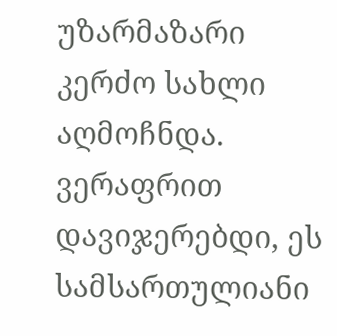უზარმაზარი კერძო სახლი აღმოჩნდა. ვერაფრით დავიჯერებდი, ეს სამსართულიანი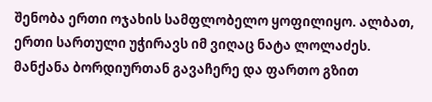შენობა ერთი ოჯახის სამფლობელო ყოფილიყო. ალბათ, ერთი სართული უჭირავს იმ ვიღაც ნატა ლოლაძეს.
მანქანა ბორდიურთან გავაჩერე და ფართო გზით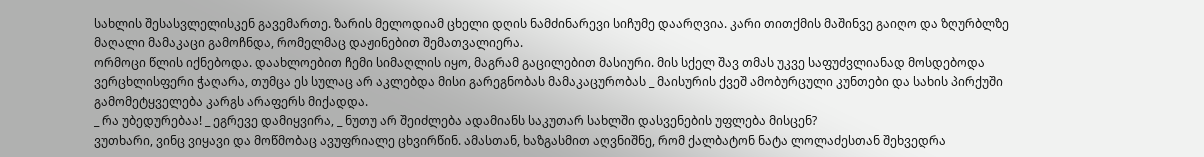სახლის შესასვლელისკენ გავემართე. ზარის მელოდიამ ცხელი დღის ნამძინარევი სიჩუმე დაარღვია. კარი თითქმის მაშინვე გაიღო და ზღურბლზე მაღალი მამაკაცი გამოჩნდა, რომელმაც დაჟინებით შემათვალიერა.
ორმოცი წლის იქნებოდა. დაახლოებით ჩემი სიმაღლის იყო, მაგრამ გაცილებით მასიური. მის სქელ შავ თმას უკვე საფუძვლიანად მოსდებოდა ვერცხლისფერი ჭაღარა, თუმცა ეს სულაც არ აკლებდა მისი გარეგნობას მამაკაცურობას _ მაისურის ქვეშ ამობურცული კუნთები და სახის პირქუში გამომეტყველება კარგს არაფერს მიქადდა.
_ რა უბედურებაა! _ ეგრევე დამიყვირა, _ ნუთუ არ შეიძლება ადამიანს საკუთარ სახლში დასვენების უფლება მისცენ?
ვუთხარი, ვინც ვიყავი და მოწმობაც ავუფრიალე ცხვირწინ. ამასთან, ხაზგასმით აღვნიშნე, რომ ქალბატონ ნატა ლოლაძესთან შეხვედრა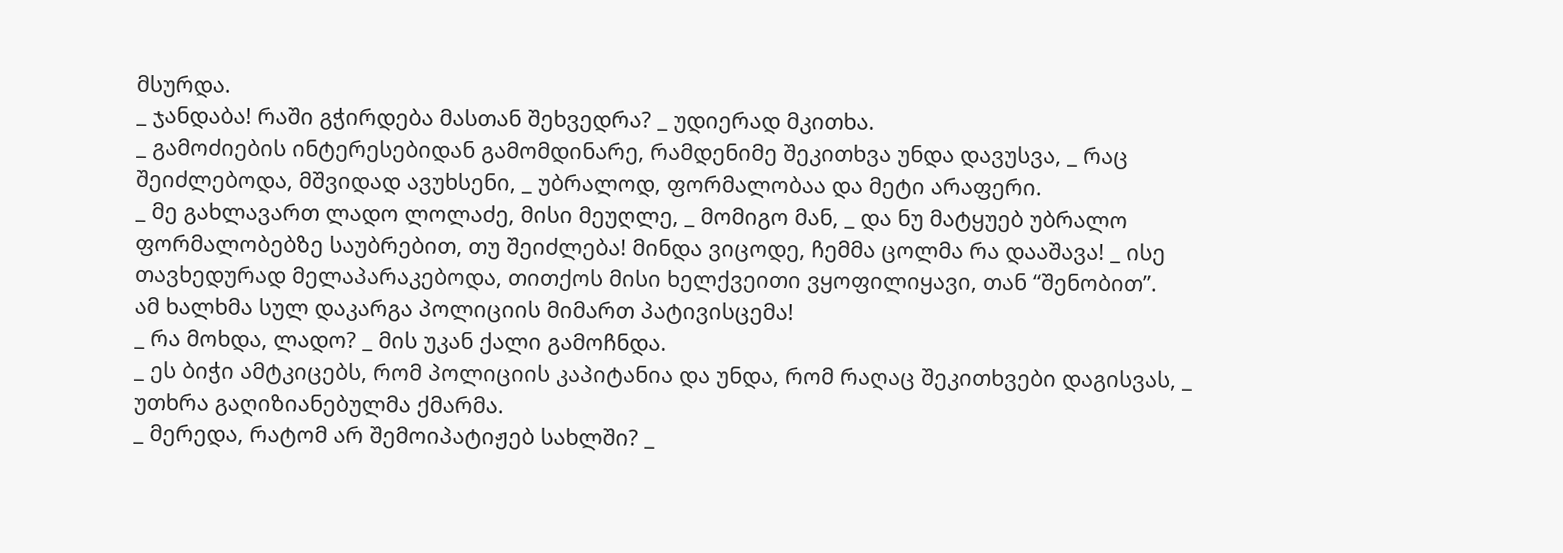მსურდა.
_ ჯანდაბა! რაში გჭირდება მასთან შეხვედრა? _ უდიერად მკითხა.
_ გამოძიების ინტერესებიდან გამომდინარე, რამდენიმე შეკითხვა უნდა დავუსვა, _ რაც შეიძლებოდა, მშვიდად ავუხსენი, _ უბრალოდ, ფორმალობაა და მეტი არაფერი.
_ მე გახლავართ ლადო ლოლაძე, მისი მეუღლე, _ მომიგო მან, _ და ნუ მატყუებ უბრალო ფორმალობებზე საუბრებით, თუ შეიძლება! მინდა ვიცოდე, ჩემმა ცოლმა რა დააშავა! _ ისე თავხედურად მელაპარაკებოდა, თითქოს მისი ხელქვეითი ვყოფილიყავი, თან “შენობით”.
ამ ხალხმა სულ დაკარგა პოლიციის მიმართ პატივისცემა!
_ რა მოხდა, ლადო? _ მის უკან ქალი გამოჩნდა.
_ ეს ბიჭი ამტკიცებს, რომ პოლიციის კაპიტანია და უნდა, რომ რაღაც შეკითხვები დაგისვას, _ უთხრა გაღიზიანებულმა ქმარმა.
_ მერედა, რატომ არ შემოიპატიჟებ სახლში? _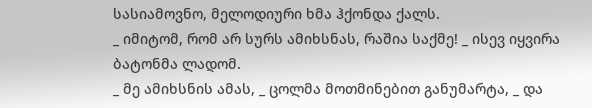სასიამოვნო, მელოდიური ხმა ჰქონდა ქალს.
_ იმიტომ, რომ არ სურს ამიხსნას, რაშია საქმე! _ ისევ იყვირა ბატონმა ლადომ.
_ მე ამიხსნის ამას, _ ცოლმა მოთმინებით განუმარტა, _ და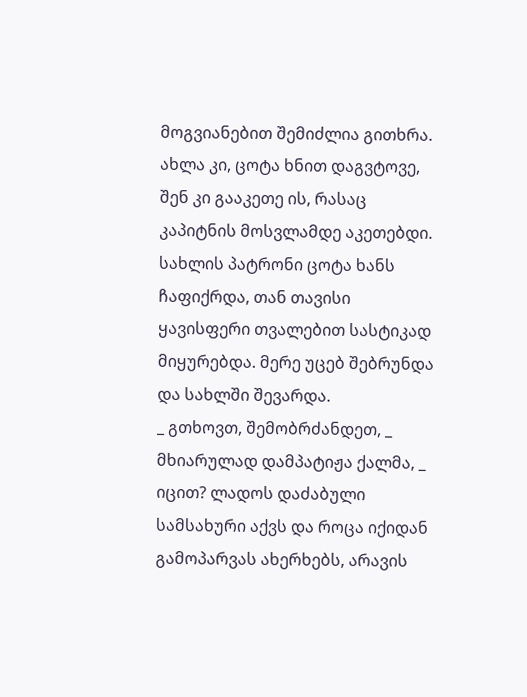მოგვიანებით შემიძლია გითხრა. ახლა კი, ცოტა ხნით დაგვტოვე, შენ კი გააკეთე ის, რასაც კაპიტნის მოსვლამდე აკეთებდი.
სახლის პატრონი ცოტა ხანს ჩაფიქრდა, თან თავისი ყავისფერი თვალებით სასტიკად მიყურებდა. მერე უცებ შებრუნდა და სახლში შევარდა.
_ გთხოვთ, შემობრძანდეთ, _ მხიარულად დამპატიჟა ქალმა, _ იცით? ლადოს დაძაბული სამსახური აქვს და როცა იქიდან გამოპარვას ახერხებს, არავის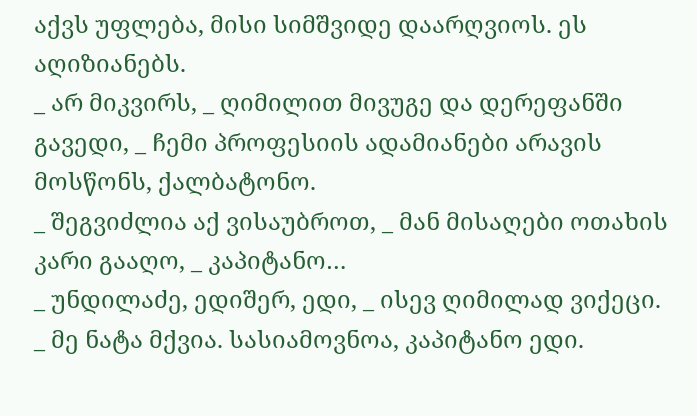აქვს უფლება, მისი სიმშვიდე დაარღვიოს. ეს აღიზიანებს.
_ არ მიკვირს, _ ღიმილით მივუგე და დერეფანში გავედი, _ ჩემი პროფესიის ადამიანები არავის მოსწონს, ქალბატონო.
_ შეგვიძლია აქ ვისაუბროთ, _ მან მისაღები ოთახის კარი გააღო, _ კაპიტანო…
_ უნდილაძე, ედიშერ, ედი, _ ისევ ღიმილად ვიქეცი.
_ მე ნატა მქვია. სასიამოვნოა, კაპიტანო ედი.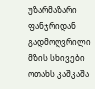უზარმაზარი ფანჯრიდან გადმოღვრილი მზის სხივები ოთახს კაშკაშა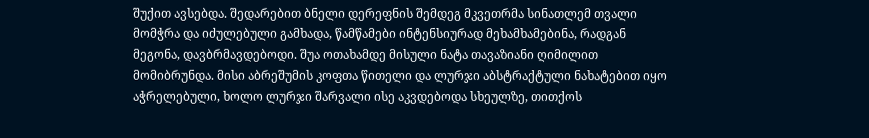შუქით ავსებდა. შედარებით ბნელი დერეფნის შემდეგ მკვეთრმა სინათლემ თვალი მომჭრა და იძულებული გამხადა, წამწამები ინტენსიურად მეხამხამებინა, რადგან მეგონა, დავბრმავდებოდი. შუა ოთახამდე მისული ნატა თავაზიანი ღიმილით მომიბრუნდა. მისი აბრეშუმის კოფთა წითელი და ლურჯი აბსტრაქტული ნახატებით იყო აჭრელებული, ხოლო ლურჯი შარვალი ისე აკვდებოდა სხეულზე, თითქოს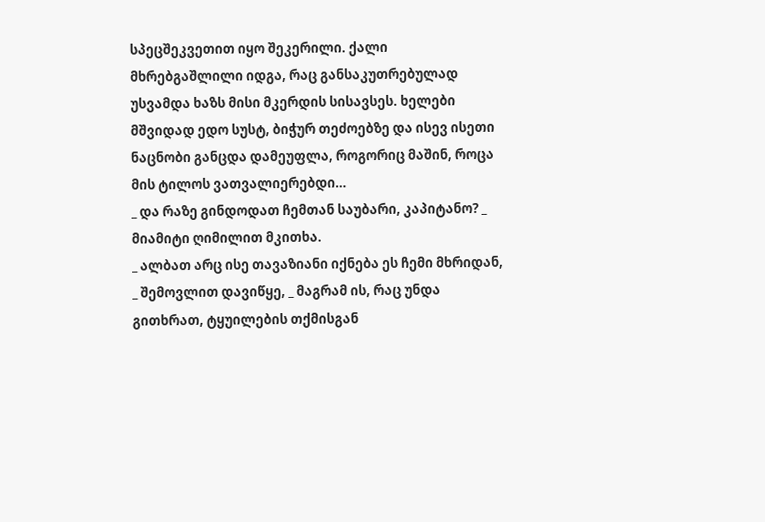სპეცშეკვეთით იყო შეკერილი. ქალი მხრებგაშლილი იდგა, რაც განსაკუთრებულად უსვამდა ხაზს მისი მკერდის სისავსეს. ხელები მშვიდად ედო სუსტ, ბიჭურ თეძოებზე და ისევ ისეთი ნაცნობი განცდა დამეუფლა, როგორიც მაშინ, როცა მის ტილოს ვათვალიერებდი…
_ და რაზე გინდოდათ ჩემთან საუბარი, კაპიტანო? _ მიამიტი ღიმილით მკითხა.
_ ალბათ არც ისე თავაზიანი იქნება ეს ჩემი მხრიდან, _ შემოვლით დავიწყე, _ მაგრამ ის, რაც უნდა გითხრათ, ტყუილების თქმისგან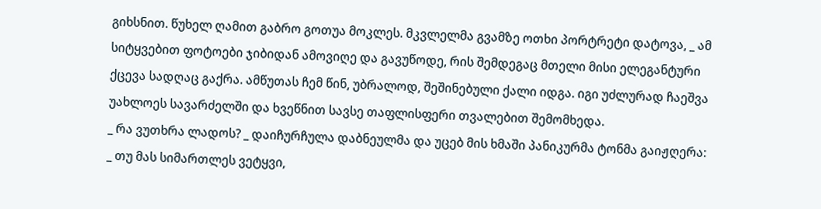გიხსნით. წუხელ ღამით გაბრო გოთუა მოკლეს. მკვლელმა გვამზე ოთხი პორტრეტი დატოვა, _ ამ სიტყვებით ფოტოები ჯიბიდან ამოვიღე და გავუწოდე, რის შემდეგაც მთელი მისი ელეგანტური ქცევა სადღაც გაქრა. ამწუთას ჩემ წინ, უბრალოდ, შეშინებული ქალი იდგა. იგი უძლურად ჩაეშვა უახლოეს სავარძელში და ხვეწნით სავსე თაფლისფერი თვალებით შემომხედა.
_ რა ვუთხრა ლადოს? _ დაიჩურჩულა დაბნეულმა და უცებ მის ხმაში პანიკურმა ტონმა გაიჟღერა:
_ თუ მას სიმართლეს ვეტყვი,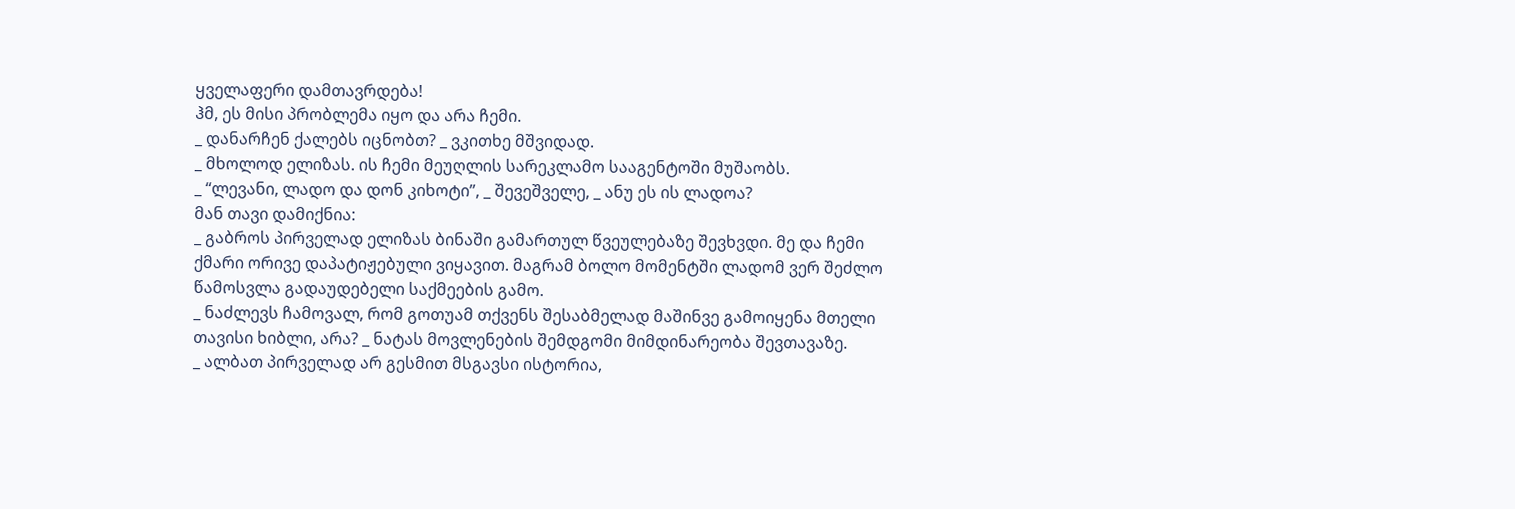ყველაფერი დამთავრდება!
ჰმ, ეს მისი პრობლემა იყო და არა ჩემი.
_ დანარჩენ ქალებს იცნობთ? _ ვკითხე მშვიდად.
_ მხოლოდ ელიზას. ის ჩემი მეუღლის სარეკლამო სააგენტოში მუშაობს.
_ “ლევანი, ლადო და დონ კიხოტი”, _ შევეშველე, _ ანუ ეს ის ლადოა?
მან თავი დამიქნია:
_ გაბროს პირველად ელიზას ბინაში გამართულ წვეულებაზე შევხვდი. მე და ჩემი ქმარი ორივე დაპატიჟებული ვიყავით. მაგრამ ბოლო მომენტში ლადომ ვერ შეძლო წამოსვლა გადაუდებელი საქმეების გამო.
_ ნაძლევს ჩამოვალ, რომ გოთუამ თქვენს შესაბმელად მაშინვე გამოიყენა მთელი თავისი ხიბლი, არა? _ ნატას მოვლენების შემდგომი მიმდინარეობა შევთავაზე.
_ ალბათ პირველად არ გესმით მსგავსი ისტორია,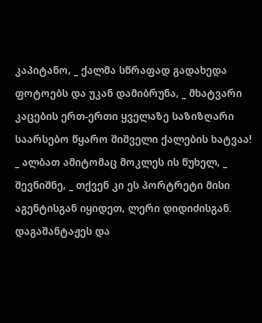კაპიტანო, _ ქალმა სწრაფად გადახედა ფოტოებს და უკან დამიბრუნა, _ მხატვარი კაცების ერთ-ერთი ყველაზე საზიზღარი საარსებო წყარო შიშველი ქალების ხატვაა!
_ ალბათ ამიტომაც მოკლეს ის წუხელ, _ შევნიშნე, _ თქვენ კი ეს პორტრეტი მისი აგენტისგან იყიდეთ, ლერი დიდიძისგან. დაგაშანტაჟეს და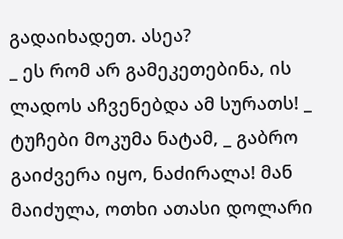გადაიხადეთ. ასეა?
_ ეს რომ არ გამეკეთებინა, ის ლადოს აჩვენებდა ამ სურათს! _ ტუჩები მოკუმა ნატამ, _ გაბრო გაიძვერა იყო, ნაძირალა! მან მაიძულა, ოთხი ათასი დოლარი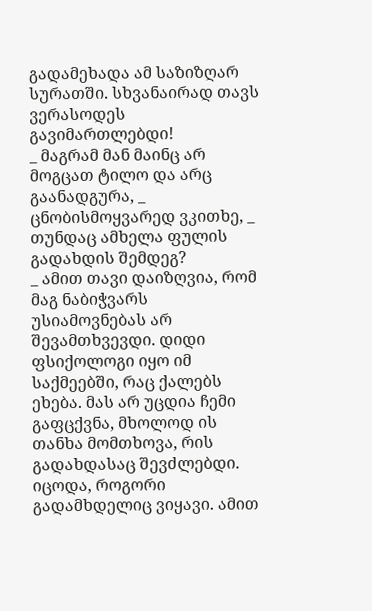გადამეხადა ამ საზიზღარ სურათში. სხვანაირად თავს ვერასოდეს გავიმართლებდი!
_ მაგრამ მან მაინც არ მოგცათ ტილო და არც გაანადგურა, _ ცნობისმოყვარედ ვკითხე, _ თუნდაც ამხელა ფულის გადახდის შემდეგ?
_ ამით თავი დაიზღვია, რომ მაგ ნაბიჭვარს უსიამოვნებას არ შევამთხვევდი. დიდი ფსიქოლოგი იყო იმ საქმეებში, რაც ქალებს ეხება. მას არ უცდია ჩემი გაფცქვნა, მხოლოდ ის თანხა მომთხოვა, რის გადახდასაც შევძლებდი. იცოდა, როგორი გადამხდელიც ვიყავი. ამით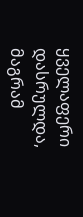ყველაფერი დასრულდა, მაგრამ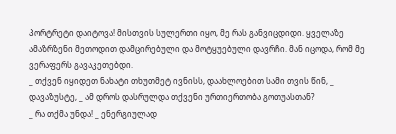პორტრეტი დაიტოვა! მისთვის სულერთი იყო, მე რას განვიცდიდი. ყველაზე ამაზრზენი მეთოდით დამცირებული და მოტყუებული დავრჩი. მან იცოდა, რომ მე ვერაფერს გავაკეთებდი.
_ თქვენ იყიდეთ ნახატი თხუთმეტ ივნისს, დაახლოებით სამი თვის წინ, _ დავაზუსტე, _ ამ დროს დასრულდა თქვენი ურთიერთობა გოთუასთან?
_ რა თქმა უნდა! _ ენერგიულად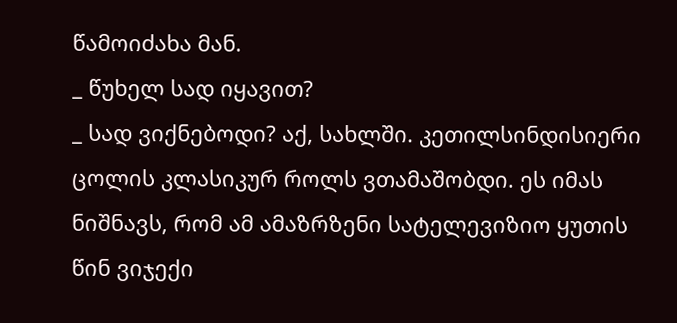წამოიძახა მან.
_ წუხელ სად იყავით?
_ სად ვიქნებოდი? აქ, სახლში. კეთილსინდისიერი ცოლის კლასიკურ როლს ვთამაშობდი. ეს იმას ნიშნავს, რომ ამ ამაზრზენი სატელევიზიო ყუთის წინ ვიჯექი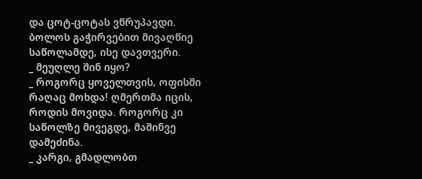და ცოტ-ცოტას ვწრუპავდი. ბოლოს გაჭირვებით მივაღწიე საწოლამდე, ისე დავთვერი.
_ მეუღლე შინ იყო?
_ როგორც ყოველთვის, ოფისში რაღაც მოხდა! ღმერთმა იცის, როდის მოვიდა. როგორც კი საწოლზე მივეგდე, მაშინვე დამეძინა.
_ კარგი, გმადლობთ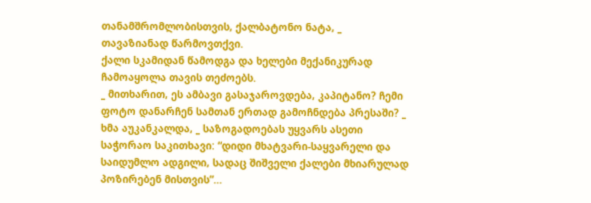თანამშრომლობისთვის, ქალბატონო ნატა, _ თავაზიანად წარმოვთქვი.
ქალი სკამიდან წამოდგა და ხელები მექანიკურად ჩამოაყოლა თავის თეძოებს.
_ მითხარით, ეს ამბავი გასაჯაროვდება, კაპიტანო? ჩემი ფოტო დანარჩენ სამთან ერთად გამოჩნდება პრესაში? _ ხმა აუკანკალდა, _ საზოგადოებას უყვარს ასეთი საჭორაო საკითხავი: “დიდი მხატვარი-საყვარელი და საიდუმლო ადგილი, სადაც შიშველი ქალები მხიარულად პოზირებენ მისთვის”…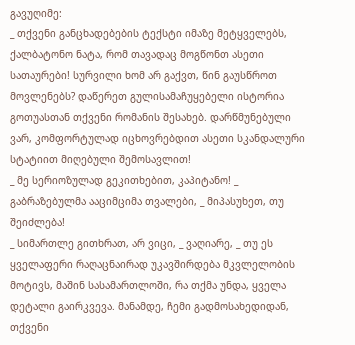გავუღიმე:
_ თქვენი განცხადებების ტექსტი იმაზე მეტყველებს, ქალბატონო ნატა, რომ თავადაც მოგწონთ ასეთი სათაურები! სურვილი ხომ არ გაქვთ, წინ გაუსწროთ მოვლენებს? დაწერეთ გულისამაჩუყებელი ისტორია გოთუასთან თქვენი რომანის შესახებ. დარწმუნებული ვარ, კომფორტულად იცხოვრებდით ასეთი სკანდალური სტატიით მიღებული შემოსავლით!
_ მე სერიოზულად გეკითხებით, კაპიტანო! _ გაბრაზებულმა ააციმციმა თვალები, _ მიპასუხეთ, თუ შეიძლება!
_ სიმართლე გითხრათ, არ ვიცი, _ ვაღიარე, _ თუ ეს ყველაფერი რაღაცნაირად უკავშირდება მკვლელობის მოტივს, მაშინ სასამართლოში, რა თქმა უნდა, ყველა დეტალი გაირკვევა. მანამდე, ჩემი გადმოსახედიდან, თქვენი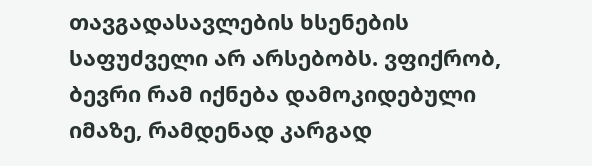თავგადასავლების ხსენების საფუძველი არ არსებობს. ვფიქრობ, ბევრი რამ იქნება დამოკიდებული იმაზე, რამდენად კარგად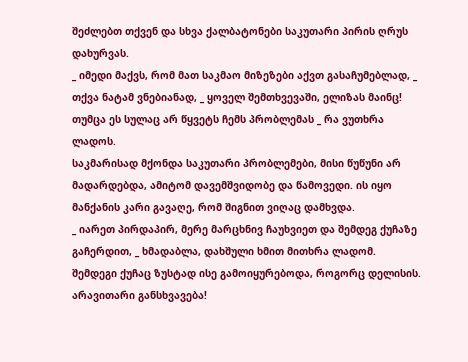შეძლებთ თქვენ და სხვა ქალბატონები საკუთარი პირის ღრუს დახურვას.
_ იმედი მაქვს, რომ მათ საკმაო მიზეზები აქვთ გასაჩუმებლად, _ თქვა ნატამ ვნებიანად, _ ყოველ შემთხვევაში, ელიზას მაინც! თუმცა ეს სულაც არ წყვეტს ჩემს პრობლემას _ რა ვუთხრა ლადოს.
საკმარისად მქონდა საკუთარი პრობლემები, მისი წუწუნი არ მადარდებდა, ამიტომ დავემშვიდობე და წამოვედი. ის იყო მანქანის კარი გავაღე, რომ შიგნით ვიღაც დამხვდა.
_ იარეთ პირდაპირ, მერე მარცხნივ ჩაუხვიეთ და შემდეგ ქუჩაზე გაჩერდით, _ ხმადაბლა, დახშული ხმით მითხრა ლადომ.
შემდეგი ქუჩაც ზუსტად ისე გამოიყურებოდა, როგორც დელისის. არავითარი განსხვავება!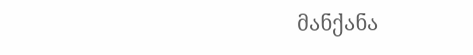მანქანა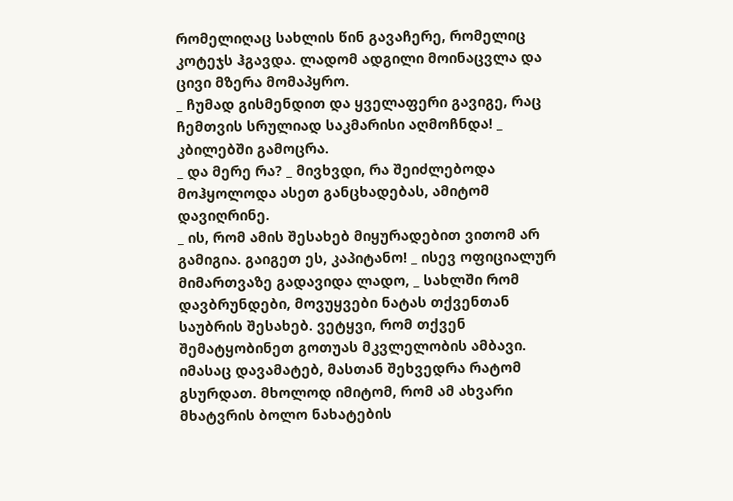რომელიღაც სახლის წინ გავაჩერე, რომელიც კოტეჯს ჰგავდა. ლადომ ადგილი მოინაცვლა და ცივი მზერა მომაპყრო.
_ ჩუმად გისმენდით და ყველაფერი გავიგე, რაც ჩემთვის სრულიად საკმარისი აღმოჩნდა! _ კბილებში გამოცრა.
_ და მერე რა? _ მივხვდი, რა შეიძლებოდა მოჰყოლოდა ასეთ განცხადებას, ამიტომ დავიღრინე.
_ ის, რომ ამის შესახებ მიყურადებით ვითომ არ გამიგია. გაიგეთ ეს, კაპიტანო! _ ისევ ოფიციალურ მიმართვაზე გადავიდა ლადო, _ სახლში რომ დავბრუნდები, მოვუყვები ნატას თქვენთან საუბრის შესახებ. ვეტყვი, რომ თქვენ შემატყობინეთ გოთუას მკვლელობის ამბავი. იმასაც დავამატებ, მასთან შეხვედრა რატომ გსურდათ. მხოლოდ იმიტომ, რომ ამ ახვარი მხატვრის ბოლო ნახატების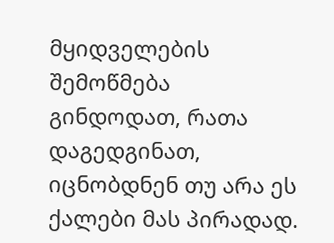მყიდველების შემოწმება გინდოდათ, რათა დაგედგინათ, იცნობდნენ თუ არა ეს ქალები მას პირადად.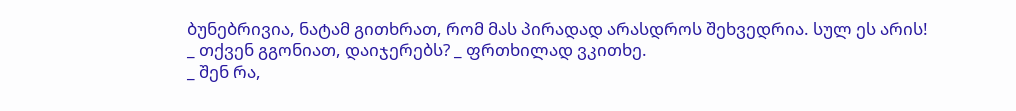ბუნებრივია, ნატამ გითხრათ, რომ მას პირადად არასდროს შეხვედრია. სულ ეს არის!
_ თქვენ გგონიათ, დაიჯერებს? _ ფრთხილად ვკითხე.
_ შენ რა,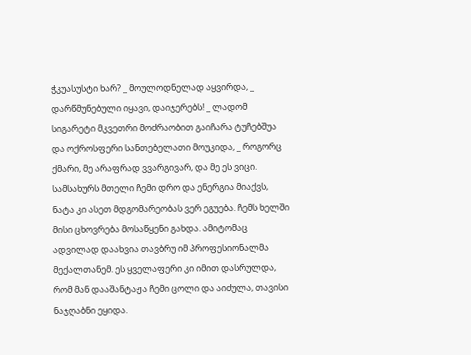ჭკუასუსტი ხარ? _ მოულოდნელად აყვირდა, _ დარწმუნებული იყავი, დაიჯერებს! _ ლადომ სიგარეტი მკვეთრი მოძრაობით გაიჩარა ტუჩებშუა და ოქროსფერი სანთებელათი მოუკიდა, _ როგორც ქმარი, მე არაფრად ვვარგივარ, და მე ეს ვიცი. სამსახურს მთელი ჩემი დრო და ენერგია მიაქვს, ნატა კი ასეთ მდგომარეობას ვერ ეგუება. ჩემს ხელში მისი ცხოვრება მოსაწყენი გახდა. ამიტომაც ადვილად დაახვია თავბრუ იმ პროფესიონალმა მექალთანემ. ეს ყველაფერი კი იმით დასრულდა, რომ მან დააშანტაჟა ჩემი ცოლი და აიძულა, თავისი ნაჯღაბნი ეყიდა.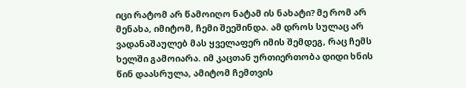იცი რატომ არ წამოიღო ნატამ ის ნახატი? მე რომ არ მენახა, იმიტომ, ჩემი შეეშინდა. ამ დროს სულაც არ ვადანაშაულებ მას ყველაფერ იმის შემდეგ, რაც ჩემს ხელში გამოიარა. იმ კაცთან ურთიერთობა დიდი ხნის წინ დაასრულა, ამიტომ ჩემთვის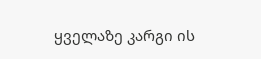ყველაზე კარგი ის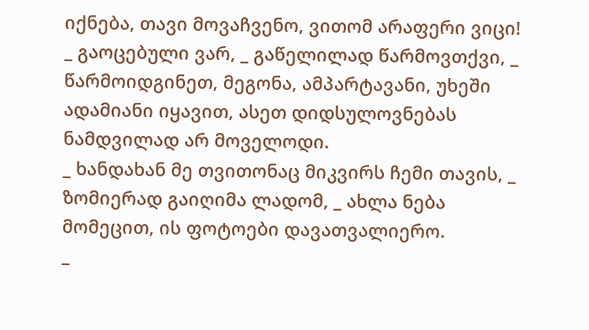იქნება, თავი მოვაჩვენო, ვითომ არაფერი ვიცი!
_ გაოცებული ვარ, _ გაწელილად წარმოვთქვი, _ წარმოიდგინეთ, მეგონა, ამპარტავანი, უხეში ადამიანი იყავით, ასეთ დიდსულოვნებას ნამდვილად არ მოველოდი.
_ ხანდახან მე თვითონაც მიკვირს ჩემი თავის, _ ზომიერად გაიღიმა ლადომ, _ ახლა ნება მომეცით, ის ფოტოები დავათვალიერო.
_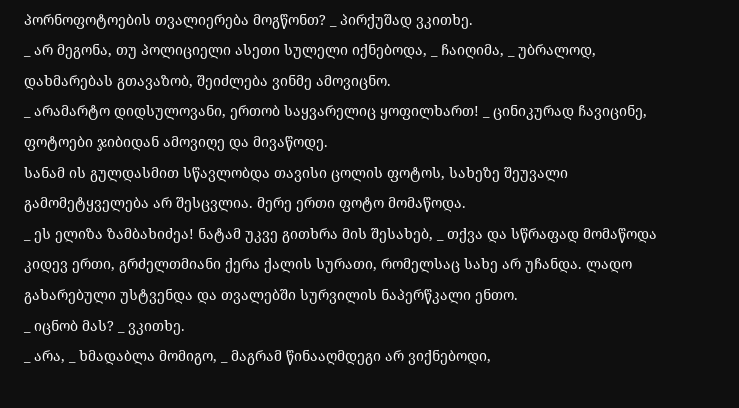პორნოფოტოების თვალიერება მოგწონთ? _ პირქუშად ვკითხე.
_ არ მეგონა, თუ პოლიციელი ასეთი სულელი იქნებოდა, _ ჩაიღიმა, _ უბრალოდ, დახმარებას გთავაზობ, შეიძლება ვინმე ამოვიცნო.
_ არამარტო დიდსულოვანი, ერთობ საყვარელიც ყოფილხართ! _ ცინიკურად ჩავიცინე, ფოტოები ჯიბიდან ამოვიღე და მივაწოდე.
სანამ ის გულდასმით სწავლობდა თავისი ცოლის ფოტოს, სახეზე შეუვალი გამომეტყველება არ შესცვლია. მერე ერთი ფოტო მომაწოდა.
_ ეს ელიზა ზამბახიძეა! ნატამ უკვე გითხრა მის შესახებ, _ თქვა და სწრაფად მომაწოდა კიდევ ერთი, გრძელთმიანი ქერა ქალის სურათი, რომელსაც სახე არ უჩანდა. ლადო გახარებული უსტვენდა და თვალებში სურვილის ნაპერწკალი ენთო.
_ იცნობ მას? _ ვკითხე.
_ არა, _ ხმადაბლა მომიგო, _ მაგრამ წინააღმდეგი არ ვიქნებოდი,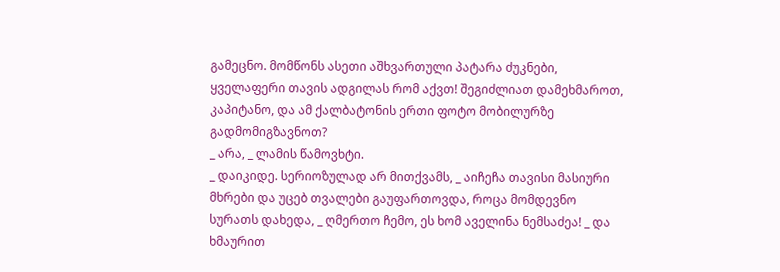გამეცნო. მომწონს ასეთი აშხვართული პატარა ძუკნები, ყველაფერი თავის ადგილას რომ აქვთ! შეგიძლიათ დამეხმაროთ, კაპიტანო, და ამ ქალბატონის ერთი ფოტო მობილურზე გადმომიგზავნოთ?
_ არა, _ ლამის წამოვხტი.
_ დაიკიდე. სერიოზულად არ მითქვამს, _ აიჩეჩა თავისი მასიური მხრები და უცებ თვალები გაუფართოვდა, როცა მომდევნო სურათს დახედა, _ ღმერთო ჩემო, ეს ხომ აველინა ნემსაძეა! _ და ხმაურით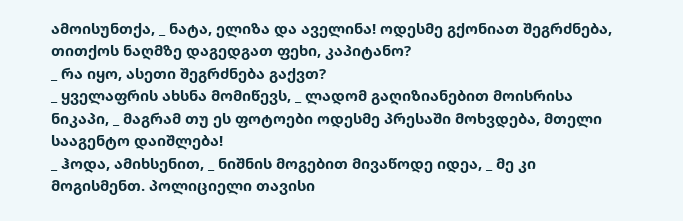ამოისუნთქა, _ ნატა, ელიზა და აველინა! ოდესმე გქონიათ შეგრძნება, თითქოს ნაღმზე დაგედგათ ფეხი, კაპიტანო?
_ რა იყო, ასეთი შეგრძნება გაქვთ?
_ ყველაფრის ახსნა მომიწევს, _ ლადომ გაღიზიანებით მოისრისა ნიკაპი, _ მაგრამ თუ ეს ფოტოები ოდესმე პრესაში მოხვდება, მთელი სააგენტო დაიშლება!
_ ჰოდა, ამიხსენით, _ ნიშნის მოგებით მივაწოდე იდეა, _ მე კი მოგისმენთ. პოლიციელი თავისი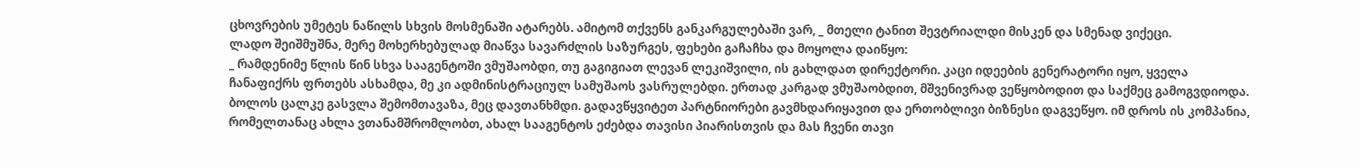ცხოვრების უმეტეს ნაწილს სხვის მოსმენაში ატარებს. ამიტომ თქვენს განკარგულებაში ვარ, _ მთელი ტანით შევტრიალდი მისკენ და სმენად ვიქეცი.
ლადო შეიშმუშნა, მერე მოხერხებულად მიაწვა სავარძლის საზურგეს, ფეხები გაჩაჩხა და მოყოლა დაიწყო:
_ რამდენიმე წლის წინ სხვა სააგენტოში ვმუშაობდი, თუ გაგიგიათ ლევან ლეკიშვილი, ის გახლდათ დირექტორი. კაცი იდეების გენერატორი იყო, ყველა ჩანაფიქრს ფრთებს ასხამდა, მე კი ადმინისტრაციულ სამუშაოს ვასრულებდი. ერთად კარგად ვმუშაობდით, მშვენივრად ვეწყობოდით და საქმეც გამოგვდიოდა. ბოლოს ცალკე გასვლა შემომთავაზა, მეც დავთანხმდი. გადავწყვიტეთ პარტნიორები გავმხდარიყავით და ერთობლივი ბიზნესი დაგვეწყო. იმ დროს ის კომპანია, რომელთანაც ახლა ვთანამშრომლობთ, ახალ სააგენტოს ეძებდა თავისი პიარისთვის და მას ჩვენი თავი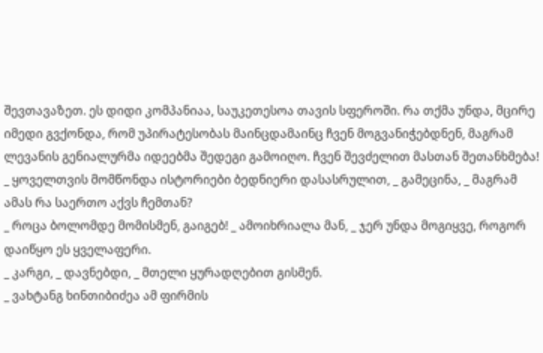შევთავაზეთ. ეს დიდი კომპანიაა, საუკეთესოა თავის სფეროში. რა თქმა უნდა, მცირე იმედი გვქონდა, რომ უპირატესობას მაინცდამაინც ჩვენ მოგვანიჭებდნენ, მაგრამ ლევანის გენიალურმა იდეებმა შედეგი გამოიღო. ჩვენ შევძელით მასთან შეთანხმება!
_ ყოველთვის მომწონდა ისტორიები ბედნიერი დასასრულით, _ გამეცინა, _ მაგრამ ამას რა საერთო აქვს ჩემთან?
_ როცა ბოლომდე მომისმენ, გაიგებ! _ ამოიხრიალა მან, _ ჯერ უნდა მოგიყვე, როგორ დაიწყო ეს ყველაფერი.
_ კარგი, _ დავნებდი, _ მთელი ყურადღებით გისმენ.
_ ვახტანგ ხინთიბიძეა ამ ფირმის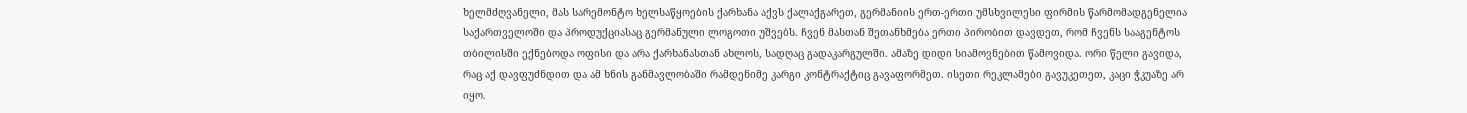ხელმძღვანელი, მას სარემონტო ხელსაწყოების ქარხანა აქვს ქალაქგარეთ, გერმანიის ერთ-ერთი უმსხვილესი ფირმის წარმომადგენელია საქართველოში და პროდუქციასაც გერმანული ლოგოთი უშვებს. ჩვენ მასთან შეთანხმება ერთი პირობით დავდეთ, რომ ჩვენს სააგენტოს თბილისში ექნებოდა ოფისი და არა ქარხანასთან ახლოს, სადღაც გადაკარგულში. ამაზე დიდი სიამოვნებით წამოვიდა. ორი წელი გავიდა, რაც აქ დავფუძნდით და ამ ხნის განმავლობაში რამდენიმე კარგი კონტრაქტიც გავაფორმეთ. ისეთი რეკლამები გავუკეთეთ, კაცი ჭკუაზე არ იყო.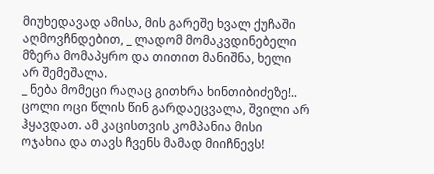მიუხედავად ამისა, მის გარეშე ხვალ ქუჩაში აღმოვჩნდებით, _ ლადომ მომაკვდინებელი მზერა მომაპყრო და თითით მანიშნა, ხელი არ შემეშალა.
_ ნება მომეცი რაღაც გითხრა ხინთიბიძეზე!.. ცოლი ოცი წლის წინ გარდაეცვალა, შვილი არ ჰყავდათ. ამ კაცისთვის კომპანია მისი ოჯახია და თავს ჩვენს მამად მიიჩნევს!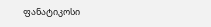ფანატიკოსი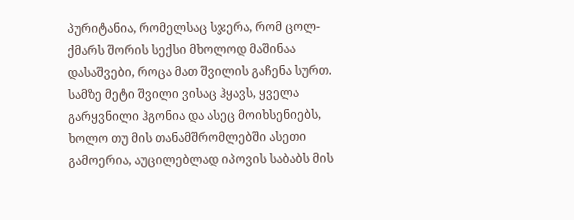პურიტანია, რომელსაც სჯერა, რომ ცოლ-ქმარს შორის სექსი მხოლოდ მაშინაა დასაშვები, როცა მათ შვილის გაჩენა სურთ. სამზე მეტი შვილი ვისაც ჰყავს, ყველა გარყვნილი ჰგონია და ასეც მოიხსენიებს, ხოლო თუ მის თანამშრომლებში ასეთი გამოერია, აუცილებლად იპოვის საბაბს მის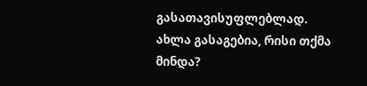გასათავისუფლებლად. ახლა გასაგებია, რისი თქმა მინდა?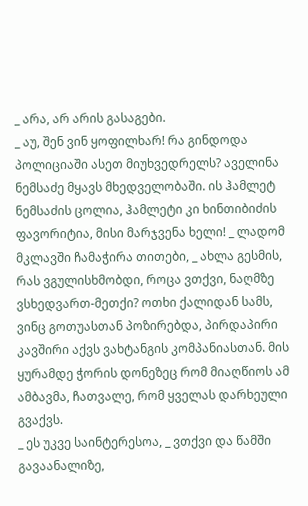_ არა, არ არის გასაგები.
_ აუ, შენ ვინ ყოფილხარ! რა გინდოდა პოლიციაში ასეთ მიუხვედრელს? აველინა ნემსაძე მყავს მხედველობაში. ის ჰამლეტ ნემსაძის ცოლია, ჰამლეტი კი ხინთიბიძის ფავორიტია, მისი მარჯვენა ხელი! _ ლადომ მკლავში ჩამაჭირა თითები, _ ახლა გესმის, რას ვგულისხმობდი, როცა ვთქვი, ნაღმზე ვსხედვართ-მეთქი? ოთხი ქალიდან სამს, ვინც გოთუასთან პოზირებდა, პირდაპირი კავშირი აქვს ვახტანგის კომპანიასთან. მის ყურამდე ჭორის დონეზეც რომ მიაღწიოს ამ ამბავმა, ჩათვალე, რომ ყველას დარხეული გვაქვს.
_ ეს უკვე საინტერესოა, _ ვთქვი და წამში გავაანალიზე,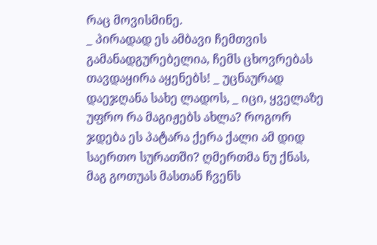რაც მოვისმინე.
_ პირადად ეს ამბავი ჩემთვის გამანადგურებელია, ჩემს ცხოვრებას თავდაყირა აყენებს! _ უცნაურად დაეჯღანა სახე ლადოს, _ იცი, ყველაზე უფრო რა მაგიჟებს ახლა? როგორ ჯდება ეს პატარა ქერა ქალი ამ დიდ საერთო სურათში? ღმერთმა ნუ ქნას, მაგ გოთუას მასთან ჩვენს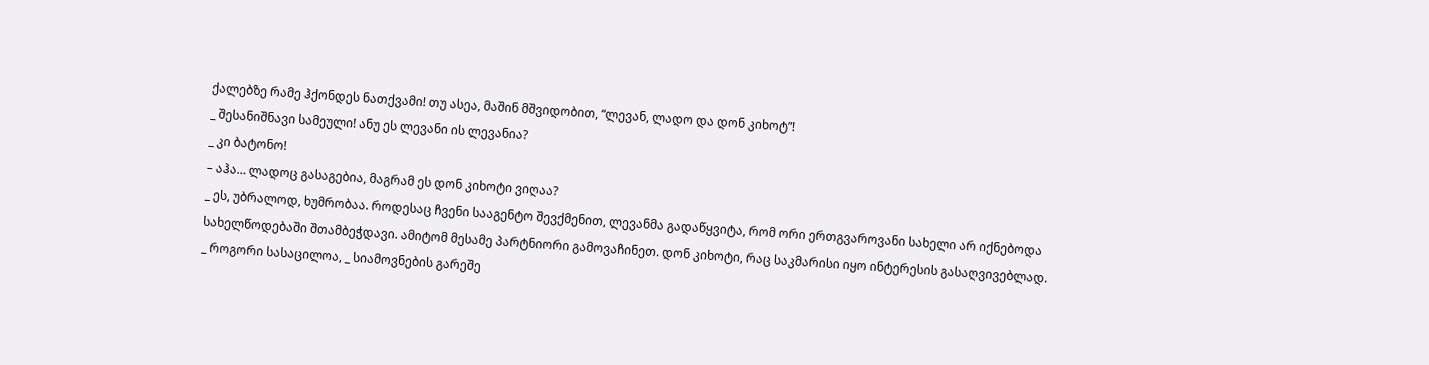ქალებზე რამე ჰქონდეს ნათქვამი! თუ ასეა, მაშინ მშვიდობით, “ლევან, ლადო და დონ კიხოტ”!
_ შესანიშნავი სამეული! ანუ ეს ლევანი ის ლევანია?
_ კი ბატონო!
– აჰა… ლადოც გასაგებია, მაგრამ ეს დონ კიხოტი ვიღაა?
_ ეს, უბრალოდ, ხუმრობაა. როდესაც ჩვენი სააგენტო შევქმენით, ლევანმა გადაწყვიტა, რომ ორი ერთგვაროვანი სახელი არ იქნებოდა სახელწოდებაში შთამბეჭდავი. ამიტომ მესამე პარტნიორი გამოვაჩინეთ. დონ კიხოტი, რაც საკმარისი იყო ინტერესის გასაღვივებლად.
_ როგორი სასაცილოა, _ სიამოვნების გარეშე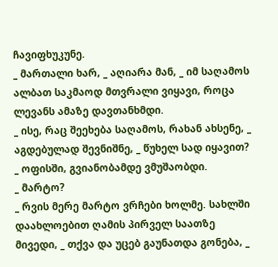ჩავიფხუკუნე.
_ მართალი ხარ, _ აღიარა მან, _ იმ საღამოს ალბათ საკმაოდ მთვრალი ვიყავი, როცა ლევანს ამაზე დავთანხმდი.
_ ისე, რაც შეეხება საღამოს, რახან ახსენე, _ აგდებულად შევნიშნე, _ წუხელ სად იყავით?
_ ოფისში, გვიანობამდე ვმუშაობდი.
_ მარტო?
_ რვის მერე მარტო ვრჩები ხოლმე. სახლში დაახლოებით ღამის პირველ საათზე მივედი, _ თქვა და უცებ გაუნათდა გონება, _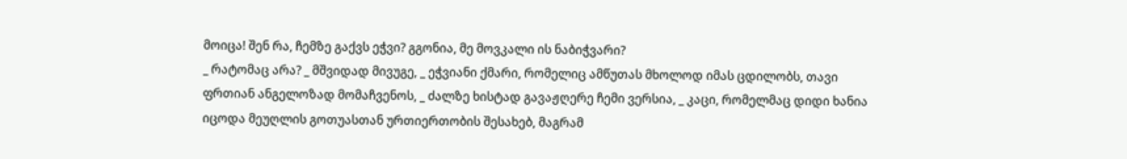მოიცა! შენ რა, ჩემზე გაქვს ეჭვი? გგონია, მე მოვკალი ის ნაბიჭვარი?
_ რატომაც არა? _ მშვიდად მივუგე, _ ეჭვიანი ქმარი, რომელიც ამწუთას მხოლოდ იმას ცდილობს, თავი ფრთიან ანგელოზად მომაჩვენოს, _ ძალზე ხისტად გავაჟღერე ჩემი ვერსია, _ კაცი, რომელმაც დიდი ხანია იცოდა მეუღლის გოთუასთან ურთიერთობის შესახებ, მაგრამ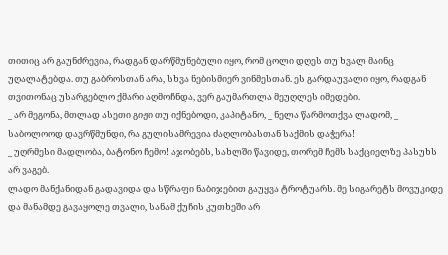თითიც არ გაუნძრევია, რადგან დარწმუნებული იყო, რომ ცოლი დღეს თუ ხვალ მაინც უღალატებდა. თუ გაბროსთან არა, სხვა ნებისმიერ ვინმესთან. ეს გარდაუვალი იყო, რადგან თვითონაც უსარგებლო ქმარი აღმოჩნდა, ვერ გაუმართლა მეუღლეს იმედები.
_ არ მეგონა, მთლად ასეთი გიჟი თუ იქნებოდი, კაპიტანო, _ ნელა წარმოთქვა ლადომ, _ საბოლოოდ დავრწმუნდი, რა გულისამრევია ძაღლობასთან საქმის დაჭერა!
_ უღრმესი მადლობა, ბატონო ჩემო! აჯობებს, სახლში წავიდე, თორემ ჩემს საქციელზე პასუხს არ ვაგებ.
ლადო მანქანიდან გადავიდა და სწრაფი ნაბიჯებით გაუყვა ტროტუარს. მე სიგარეტს მოვუკიდე და მანამდე გავაყოლე თვალი, სანამ ქუჩის კუთხეში არ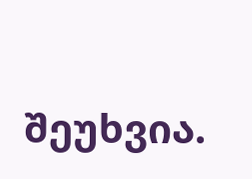შეუხვია.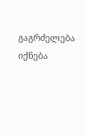გაგრძელება იქნება